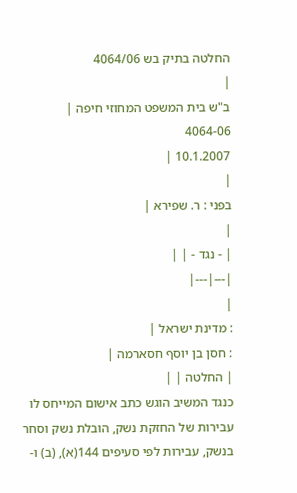החלטה בתיק בש 4064/06
|
ב"ש בית המשפט המחוזי חיפה |
4064-06
10.1.2007 |
|
בפני : ר. שפירא |
|
| - נגד - | |
|---|---|
|
: מדינת ישראל |
: חסן בן יוסף חסארמה |
| החלטה | |
כנגד המשיב הוגש כתב אישום המייחס לו עבירות של החזקת נשק, הובלת נשק וסחר בנשק, עבירות לפי סעיפים 144(א), (ב) ו-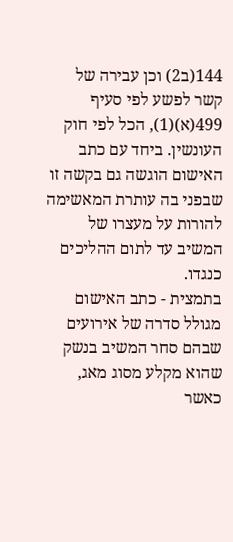144(ב2) וכן עבירה של קשר לפשע לפי סעיף 499(א)(1), הכל לפי חוק העונשין. ביחד עם כתב האישום הוגשה גם בקשה זו שבפני בה עותרת המאשימה להורות על מעצרו של המשיב עד לתום ההליכים כנגדו.
בתמצית - כתב האישום מגולל סדרה של אירועים שבהם סחר המשיב בנשק שהוא מקלע מסוג מאג, כאשר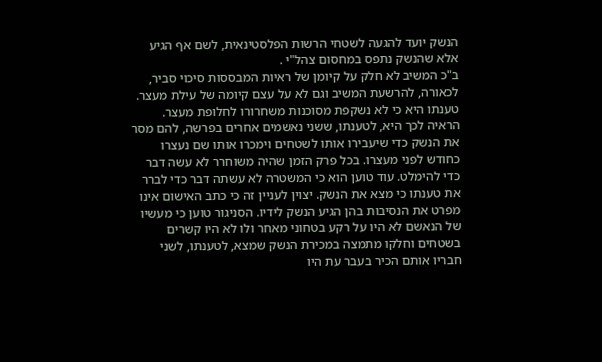הנשק יועד להגעה לשטחי הרשות הפלסטינאית, לשם אף הגיע אלא שהנשק נתפס במחסום צהל"י .
ב"כ המשיב לא חלק על קיומן של ראיות המבססות סיכוי סביר, לכאורה, להרשעת המשיב וגם לא על עצם קיומה של עילת מעצר. טענתו היא כי לא נשקפת מסוכנות משחרורו לחלופת מעצר. הראיה לכך היא, לטענתו, ששני נאשמים אחרים בפרשה, להם מסר את הנשק כדי שיעבירו אותו לשטחים וימכרו אותו שם נעצרו כחודש לפני מעצרו. בכל פרק הזמן שהיה משוחרר לא עשה דבר כדי להימלט. עוד טוען הוא כי המשטרה לא עשתה דבר כדי לברר את טענתו כי מצא את הנשק. יצוין לעניין זה כי כתב האישום אינו מפרט את הנסיבות בהן הגיע הנשק לידיו. הסניגור טוען כי מעשיו של הנאשם לא היו על רקע בטחוני מאחר ולו לא היו קשרים בשטחים וחלקו מתמצה במכירת הנשק שמצא, לטענתו, לשני חבריו אותם הכיר בעבר עת היו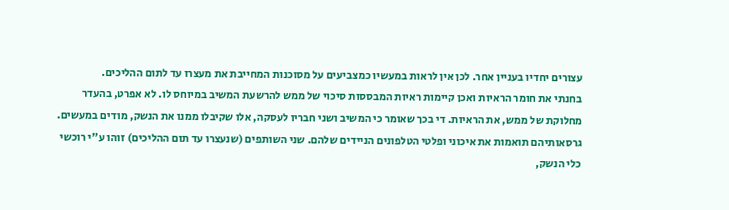עצורים יחדיו בעניין אחר. לכן אין לראות במעשיו כמצביעים על מסוכנות המחייבת את מעצרו עד לתום ההליכים.
בחנתי את חומר הראיות ואכן קיימות ראיות המבססות סיכוי של ממש להרשעת המשיב במיוחס לו. לא אפרט, בהעדר מחלוקת של ממש, את הראיות. די בכך שאומר כי המשיב ושני חבריו לעסקה, אלו שקיבלו ממנו את הנשק, מודים במעשים. גרסאותיהם תואמות את איכוני ופלטי הטלפונים הניידים שלהם. שני השותפים (שנעצרו עד תום ההליכים) זוהו ע"י רוכשי כלי הנשק,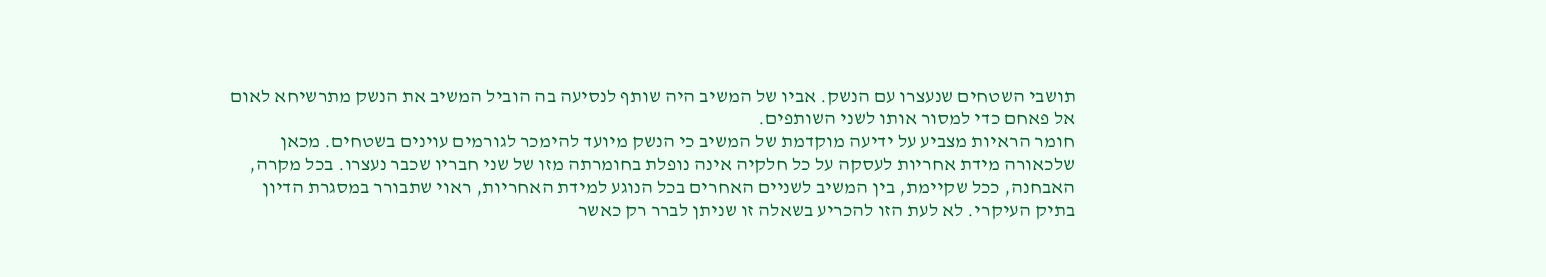תושבי השטחים שנעצרו עם הנשק. אביו של המשיב היה שותף לנסיעה בה הוביל המשיב את הנשק מתרשיחא לאום אל פאחם כדי למסור אותו לשני השותפים.
חומר הראיות מצביע על ידיעה מוקדמת של המשיב כי הנשק מיועד להימכר לגורמים עוינים בשטחים. מכאן שלכאורה מידת אחריות לעסקה על כל חלקיה אינה נופלת בחומרתה מזו של שני חבריו שכבר נעצרו. בכל מקרה, האבחנה, ככל שקיימת, בין המשיב לשניים האחרים בכל הנוגע למידת האחריות, ראוי שתבורר במסגרת הדיון בתיק העיקרי. לא לעת הזו להכריע בשאלה זו שניתן לברר רק כאשר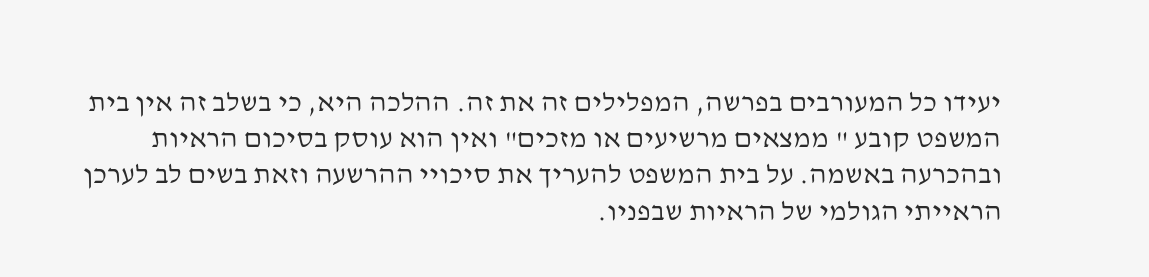יעידו כל המעורבים בפרשה, המפלילים זה את זה. ההלכה היא, כי בשלב זה אין בית המשפט קובע " ממצאים מרשיעים או מזכים" ואין הוא עוסק בסיכום הראיות ובהכרעה באשמה. על בית המשפט להעריך את סיכויי ההרשעה וזאת בשים לב לערכן הראייתי הגולמי של הראיות שבפניו.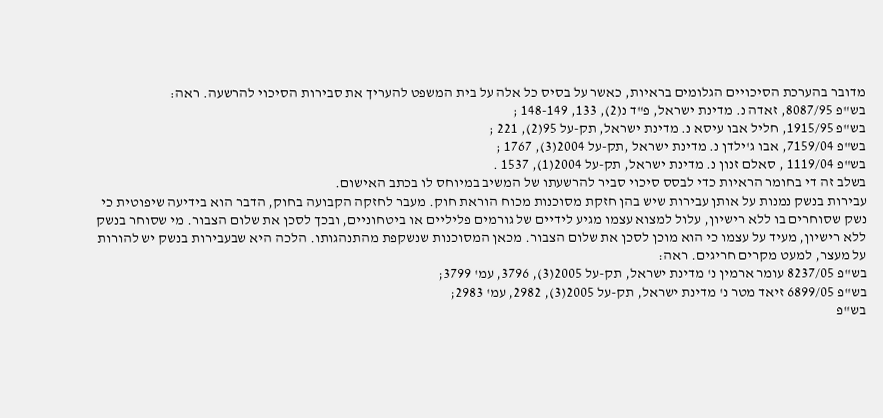מדובר בהערכת הסיכויים הגלומים בראיות, כאשר על בסיס כל אלה על בית המשפט להעריך את סבירות הסיכוי להרשעה. ראה:
בש"פ 8087/95, זאדה נ. מדינת ישראל, פ"ד נ(2), 133, 148-149 ;
בש"פ 1915/95, חליל אבו עיסא נ. מדינת ישראל, תק-על 95(2), 221 ;
בש"פ 7159/04, אבו ג'ילדן נ. מדינת ישראל ,תק-על 2004(3), 1767 ;
בש"פ 1119/04 , סאלם זנון נ. מדינת ישראל, תק-על 2004(1), 1537 .
בשלב זה די בחומר הראיות כדי לבסס סיכוי סביר להרשעתו של המשיב במיוחס לו בכתב האישום.
עבירות בנשק נמנות על אותן עבירות שיש בהן חזקת מסוכנות מכוח הוראת חוק. מעבר לחזקה הקבועה בחוק, הדבר הוא בידיעה שיפוטית כי נשק שסוחרים בו ללא רישיון, עלול למצוא עצמו מגיע לידיים של גורמים פליליים או ביטחוניים, ובכך לסכן את שלום הצבור. מי שסוחר בנשק ללא רישיון, מעיד על עצמו כי הוא מוכן לסכן את שלום הצבור. מכאן המסוכנות שנשקפת מהתנהגותו. הלכה היא שבעבירות בנשק יש להורות על מעצר, למעט מקרים חריגים. ראה:
בש"פ 8237/05 עומר ארמין נ' מדינת ישראל, תק-על 2005(3), 3796, עמ' 3799;
בש"פ 6899/05 זיאד מטר נ' מדינת ישראל, תק-על 2005(3), 2982, עמ' 2983;
בש"פ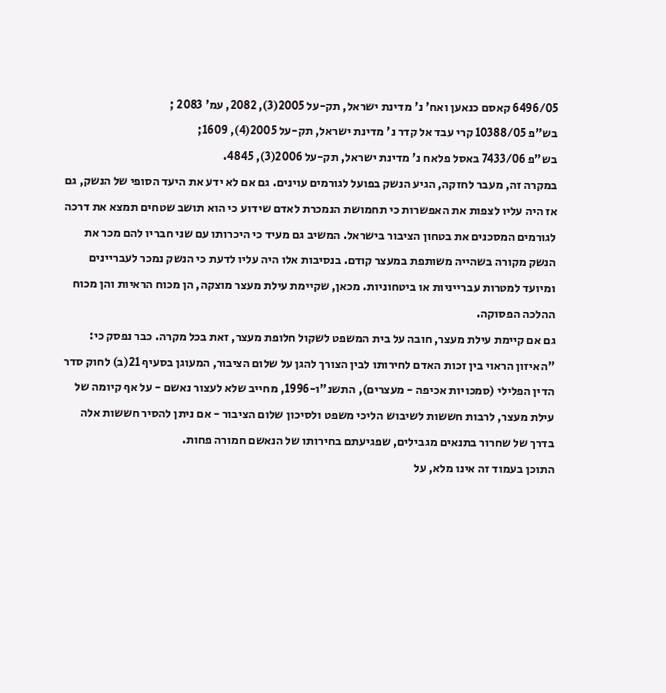6496/05 קאסם כנאען ואח' נ' מדינת ישראל, תק-על 2005(3), 2082, עמ' 2083 ;
בש"פ 10388/05 קרי עבד אל קדר נ' מדינת ישראל, תק-על 2005(4), 1609;
בש"פ 7433/06 באסל פלאח נ' מדינת ישראל, תק-על 2006(3), 4845.
במקרה זה, מעבר לחזקה, הגיע הנשק בפועל לגורמים עוינים. גם אם לא ידע את היעד הסופי של הנשק, גם אז היה עליו לצפות את האפשרות כי תחמושת הנמכרת לאדם שידוע כי הוא תושב שטחים תמצא את דרכה לגורמים המסכנים את בטחון הציבור בישראל. המשיב גם מעיד כי היכרותו עם שני חבריו להם מכר את הנשק מקורה בשהייה משותפת במעצר קודם. בנסיבות אלו היה עליו לדעת כי הנשק נמכר לעבריינים ומיועד למטרות עברייניות או ביטחוניות. מכאן, שקיימת עילת מעצר מוצקה, הן מכוח הראיות והן מכוח ההלכה הפסוקה.
גם אם קיימת עילת מעצר, חובה על בית המשפט לשקול חלופת מעצר, זאת בכל מקרה. כבר נפסק כי:
"האיזון הראוי בין זכות האדם לחירותו לבין הצורך להגן על שלום הציבור, המעוגן בסעיף 21(ב) לחוק סדר הדין הפלילי (סמכויות אכיפה - מעצרים), התשנ"ו-1996, מחייב שלא לעצור נאשם - על אף קיומה של עילת מעצר, לרבות חששות לשיבוש הליכי משפט ולסיכון שלום הציבור - אם ניתן להסיר חששות אלה בדרך של שחרור בתנאים מגבילים, שפגיעתם בחירותו של הנאשם חמורה פחות.
התוכן בעמוד זה אינו מלא, על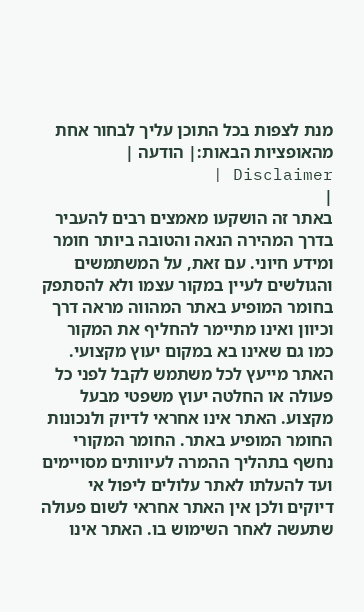מנת לצפות בכל התוכן עליך לבחור אחת מהאופציות הבאות:| הודעה | Disclaimer |
|
באתר זה הושקעו מאמצים רבים להעביר בדרך המהירה הנאה והטובה ביותר חומר ומידע חיוני. עם זאת, על המשתמשים והגולשים לעיין במקור עצמו ולא להסתפק בחומר המופיע באתר המהווה מראה דרך וכיוון ואינו מתיימר להחליף את המקור כמו גם שאינו בא במקום יעוץ מקצועי. האתר מייעץ לכל משתמש לקבל לפני כל פעולה או החלטה יעוץ משפטי מבעל מקצוע. האתר אינו אחראי לדיוק ולנכונות החומר המופיע באתר. החומר המקורי נחשף בתהליך ההמרה לעיוותים מסויימים ועד להעלתו לאתר עלולים ליפול אי דיוקים ולכן אין האתר אחראי לשום פעולה שתעשה לאחר השימוש בו. האתר אינו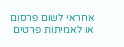אחראי לשום פרסום או לאמיתות פרטים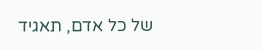של כל אדם, תאגיד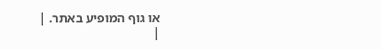או גוף המופיע באתר. |
|